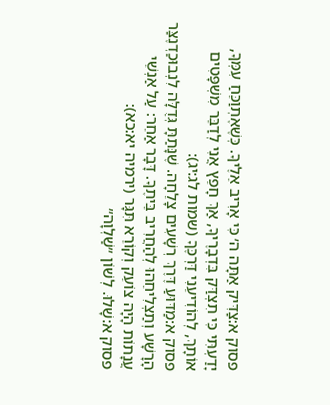פסוק א:צַדִּיק אַתָּה ה׳ כִּי אָרִיב אֵלֶיךָ. כְּשֶׁאֶתְוַכֵּחַ עִמְּךָ, יָדַעְתִּי כִּי תִצְדַּק בִּדְבָרֶיךָ, אַךְ חָפֵץ אֲנִי לְדַבֵּר מִשְׁפָּטִים אוֹתָךְ, לְהוֹדִיעֵנִי דַּרְכֶּךָ (שמות לג:יג):
פסוק א:מַדּוּעַ דֶּרֶךְ רְשָׁעִים צָלֵחָה. שֶׁנָּתַתָּ גְּדֻלָּה לִנְבוּכַדְנֶצַּר הָרָשָׁע וְתַצְלִיחֵהוּ לְהַחֲרִיב בֵּיתֶךָ. דָּבָר אַחֵר: עַל אַנְשֵׁי עֲנָתוֹת הָיָה צוֹעֵק וְקוֹרֵא תִּגָּר (ירמיה יא:כא):
פסוק א:שָׁלוּ. לְשׁוֹן ״שַׁלְוָה״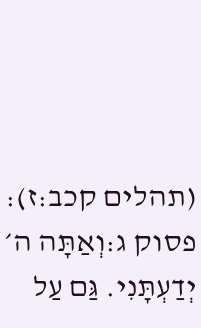(תהלים קכב:ז):
פסוק ג:וְאַתָּה ה׳ יְדַעְתָּנִי. גַּם עַל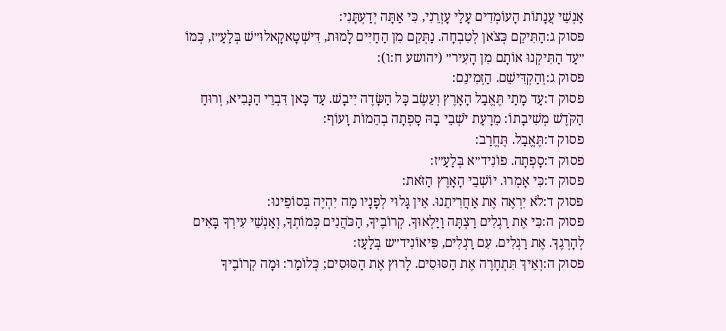אַנְשֵׁי עֲנָתוֹת הָעוֹמְדִים עָלַי עָזְרֵנִי, כִּי אַתָּה יְדַעְתָּנִי:
פסוק ג:הַתִּיקֵם כְּצֹאן לְטִבְחָה. נַתְּקֵם מִן הַחַיִּים לָמוּת, דִּישְׁטָאקָאלוּ״שׁ בְּלַעַ״ז, כְּמוֹ ״עַד הַתִּיקְנוּ אוֹתָם מִן הָעִיר״ (יהושע ח:ו):
פסוק ג:וְהַקְדִּישֵׁם. הַזְמִינֵם:
פסוק ד:עַד מָתַי תֶּאֱבַל הָאָרֶץ וְעֵשֶׂב כָּל הַשָּׂדֶה יִיבָשׁ. עַד כָּאן דִּבְרֵי הַנָּבִיא, וְרוּחַ הַקֹּדֶשׁ מְשִׁיבָתוֹ: מֵרָעַת יֹשְׁבֵי בָהּ סָפְתָה בְהֵמוֹת וָעוֹף:
פסוק ד:תֶּאֱבַל. תֶּחֱרַב:
פסוק ד:סָפְתָה. פוֹנִיד״א בְּלַעַ״ז:
פסוק ד:כִּי אָמְרוּ. יוֹשְׁבֵי הָאָרֶץ הַזֹּאת:
פסוק ד:לֹא יִרְאֶה אֶת אַחֲרִיתֵנוּ. אֵין גָּלוּי לְפָנָיו מַה יִהְיֶה בְּסוֹפֵינוּ:
פסוק ה:כִּי אֶת רַגְלִים רַצְתָּה וַיַּלְאוּךָ. קְרוֹבֶיךָ, הַכֹּהֲנִים כְּמוֹתְךָ, וְאַנְשֵׁי עִירְךָ בָּאִים לְהָרְגֶךָ. אֶת רַגְלִים. עִם רַגְלִים, פִּיאוֹנִיד״ש בְּלַעַז:
פסוק ה:וְאֵיךְ תִּתְחָרֶה אֶת הַסּוּסִים. לָרוּץ אֶת הַסּוּסִים; כְּלוֹמַר: וּמָה קְרוֹבֶיךָ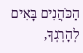הַכֹּהֲנִים בָּאִים לְהָרְגְךָ,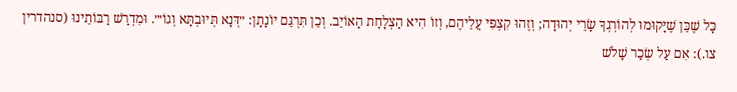כָּל שֶׁכֵּן שֶׁיָּקוּמוּ לְהוֹרְגְךָ שָׂרֵי יְהוּדָה; וְזֶהוּ קִצְפִּי עֲלֵיהֶם, וְזוֹ הִיא הַצְלָחַת הָאוֹיֵב. וְכֵן תִּרְגֵּם יוֹנָתָן: ״דְּנָא תְּיוּבְתָּא וְגוֹ׳״. וּמִדְרַשׁ רַבּוֹתֵינוּ (סנהדרין צו.): אִם עַל שְׂכַר שָׁלֹשׁ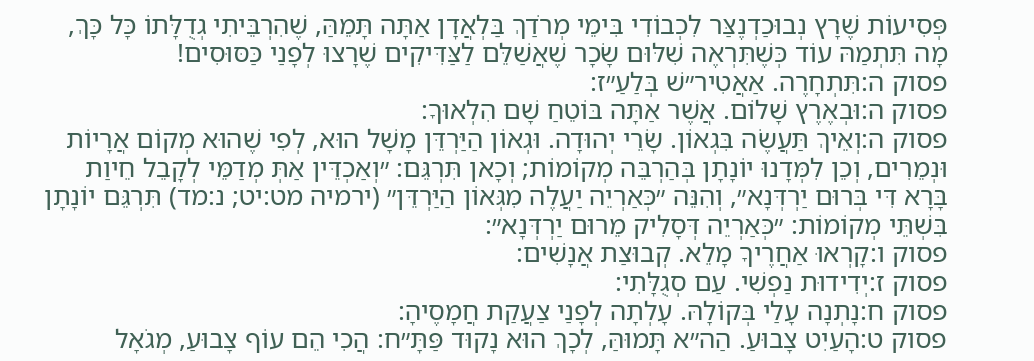פְּסִיעוֹת שֶׁרָץ נְבוּכַדְנֶצַּר לִכְבוֹדִי בִּימֵי מְרֹדַךְ בַּלְאֲדָן אַתָּה תָּמֵהַּ, שֶׁהִרְבֵּיתִי גְדֻלָּתוֹ כָּל כָּךְ, מָה תִּתְמַהּ עוֹד כְּשֶׁתִּרְאֶה שִׁלּוּם שָׂכָר שֶׁאֲשַׁלֵּם לַצַּדִּיקִים שֶׁרָצוּ לְפָנַי כַּסּוּסִים!
פסוק ה:תִּתְחָרֶה. אַאֲטִיר״שׁ בְּלַעַ״ז:
פסוק ה:וּבְאֶרֶץ שָׁלוֹם. אֲשֶׁר אַתָּה בּוֹטֵחַ שָׁם הִלְאוּךָ:
פסוק ה:וְאֵיךְ תַּעֲשֶׂה בִּגְאוֹן. שָׂרֵי יְהוּדָה. וּגְאוֹן הַיַּרְדֵּן מָשָׁל הוּא, לְפִי שֶׁהוּא מְקוֹם אֲרָיוֹת וּנְמֵרִים, וְכֵן לִמְּדָנוּ יוֹנָתָן בְּהַרְבֵּה מְקוֹמוֹת; וְכָאן תִּרְגֵּם: ״וְאַכְדֵּין אַתְּ מְדַמֵּי לְקָבֵל חֵיוַת בָּרָא דִּי בְּרוּם יַרְדְּנָא״, וְהִנֵּה ״כְּאַרְיֵה יַעֲלֶה מִגְּאוֹן הַיַּרְדֵּן״ (ירמיה מט:יט; נ:מד) תִּרְגֵּם יוֹנָתָן בִּשְׁתֵּי מְקוֹמוֹת: ״כְּאַרְיֵה דְּסָלִיק מֵרוּם יַרְדְּנָא״:
פסוק ו:קָרְאוּ אַחֲרֶיךָ מָלֵא. קְבוּצַת אֲנָשִׁים:
פסוק ז:יְדִידוּת נַפְשִׁי. עַם סְגֻלָּתִי:
פסוק ח:נָתְנָה עָלַי בְּקוֹלָהּ. עָלְתָה לְפָנַי צַעֲקַת חֲמָסֶיהָ:
פסוק ט:הָעַיִט צָבוּעַ. הַה״א תָּמוּהַּ, לְכָךְ הוּא נָקוּד פַּתָּ״ח: הֲכִי הֵם עוֹף צָבוּעַ, מְגֹאָל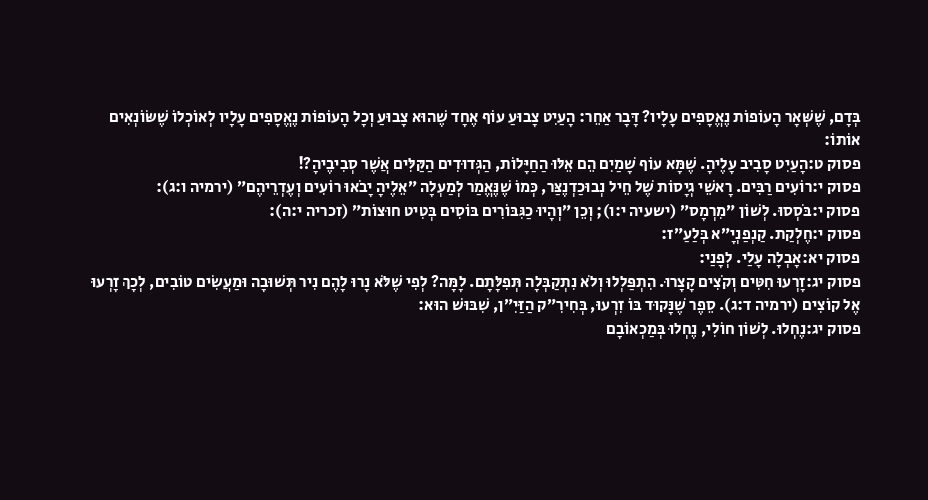בְּדָם, שֶׁשְּׁאָר הָעוֹפוֹת נֶאֱסָפִים עָלָיו? דָּבָר אַחֵר: הָעַיִט צָבוּעַ עוֹף אֶחָד שֶׁהוּא צָבוּעַ וְכָל הָעוֹפוֹת נֶאֱסָפִים עָלָיו לְאוֹכְלוֹ שֶׁשּׂוֹנְאִים אוֹתוֹ:
פסוק ט:הָעַיִט סָבִיב עָלֶיהָ. שֶׁמָּא עוֹף שָׁמַיִם הֵם אֵלּוּ הַחַיָּלוֹת, הַגְּדוּדִים הַקַּלִּים אֲשֶׁר סְבִיבֶיהָ?!
פסוק י:רוֹעִים רַבִּים. רָאשֵׁי גְיָסוֹת שֶׁל חֵיל נְבוּכַדְנֶצַּר, כְּמוֹ שֶׁנֶּאֱמַר לְמַעְלָה ״אֵלֶיהָ יָבֹאוּ רוֹעִים וְעֶדְרֵיהֶם״ (ירמיה ו:ג):
פסוק י:בֹּסְסוּ. לְשׁוֹן ״מִרְמָס״ (ישעיה י:ו); וְכֵן ״וְהָיוּ כַגִּבּוֹרִים בּוֹסִים בְּטִיט חוּצוֹת״ (זכריה י:ה):
פסוק י:חֶלְקַת. קַנְפַנְיָ״א בְּלַעַ״ז:
פסוק יא:אָבְלָה עָלַי. לְפָנַי:
פסוק יג:זָרְעוּ חִטִּים וְקֹצִים קָצָרוּ. הִתְפַּלְלוּ וְלֹא נִתְקַבְּלָה תְּפִלָּתָם. לָמָּה? לְפִי שֶׁלֹּא נָרוּ לָהֶם נִיר תְּשׁוּבָה וּמַעֲשִׂים טוֹבִים, לְכָךְ זָרְעוּ אֶל קוֹצִים (ירמיה ד:ג). סֵפֶר שֶׁנָּקוּד בּוֹ זִרְעוּ, בְּחִירִ״ק הַזַּיִ״ן, שִׁבּוּשׁ הוּא:
פסוק יג:נֶחְלוּ. לְשׁוֹן חוֹלִי, נֶחְלוּ בְּמַכְאוֹבָם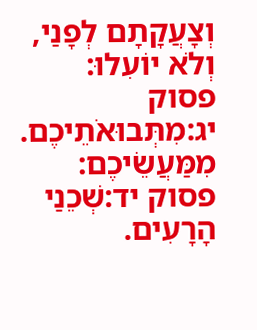וְצָעֲקָתָם לְפָנַי, וְלֹא יוֹעִלוּ:
פסוק יג:מִתְּבוּאֹתֵיכֶם. מִמַּעֲשֵׂיכֶם:
פסוק יד:שְׁכֵנַי הָרָעִים.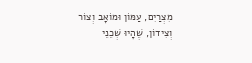מִצְרַיִם, עַמּוֹן וּמוֹאָב וְצוֹר וְצִידוֹן, שֶׁהָיוּ שְׁכֵנֵי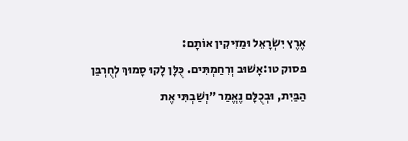אֶרֶץ יִשְׂרָאֵל וּמַזִּיקִין אוֹתָם:
פסוק טו:אָשׁוּב וְרִחַמְתִּים. כֻּלָּן לָקוּ סָמוּךְ לְחֻרְבַּן הַבַּיִת, וּבְכֻלָּם נֶאֱמַר ״וְשַׁבְתִּי אֶת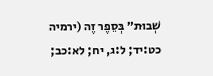שְׁבוּת״ בְּסֵפֶר זֶה (ירמיה כט:יד; ל:ג, יח; לא:כב;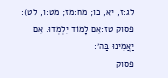לג:ז, יא, כו; מח:מז; מט:ו, לט):
פסוק טז:אִם לָמוֹד יִלְמְדוּ. אִם יַאֲמִינוּ בַּה׳:
פסוק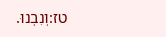טז:וְנִבְנוּ.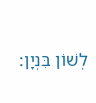לְשׁוֹן בִּנְיָן: